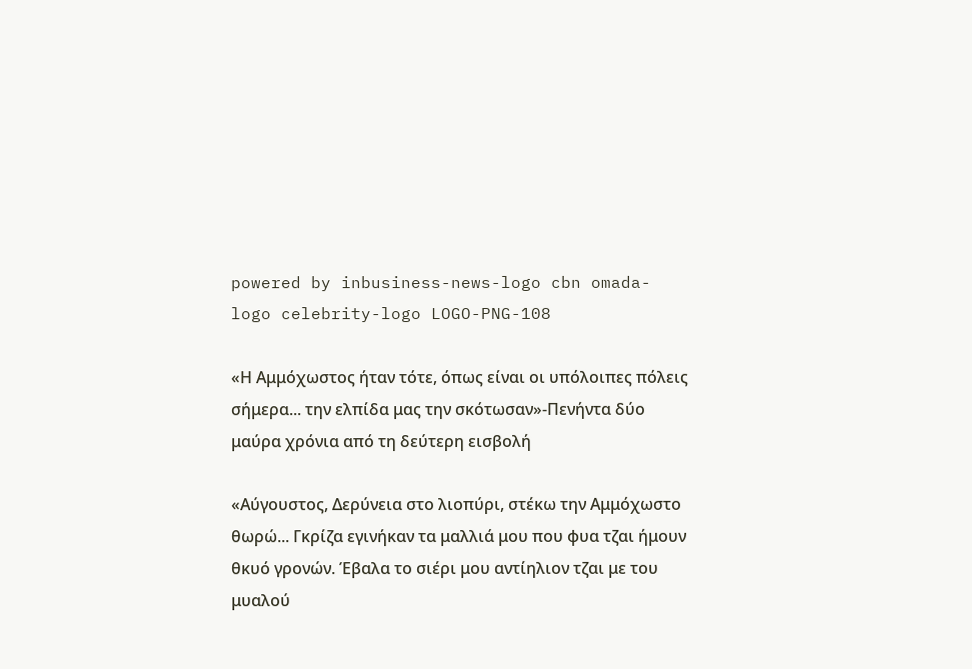powered by inbusiness-news-logo cbn omada-logo celebrity-logo LOGO-PNG-108

«Η Αμμόχωστος ήταν τότε, όπως είναι οι υπόλοιπες πόλεις σήμερα... την ελπίδα μας την σκότωσαν»-Πενήντα δύο μαύρα χρόνια από τη δεύτερη εισβολή

«Αύγουστος, Δερύνεια στο λιοπύρι, στέκω την Αμμόχωστο θωρώ... Γκρίζα εγινήκαν τα μαλλιά μου που φυα τζαι ήμουν θκυό γρονών. Έβαλα το σιέρι μου αντίηλιον τζαι με του μυαλού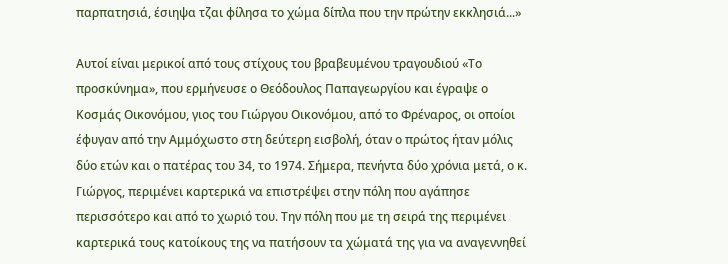παρπατησιά, έσιηψα τζαι φίλησα το χώμα δίπλα που την πρώτην εκκλησιά...»

Αυτοί είναι μερικοί από τους στίχους του βραβευμένου τραγουδιού «Το προσκύνημα», που ερμήνευσε ο Θεόδουλος Παπαγεωργίου και έγραψε ο Κοσμάς Οικονόμου, γιος του Γιώργου Οικονόμου, από το Φρέναρος, οι οποίοι έφυγαν από την Αμμόχωστο στη δεύτερη εισβολή, όταν ο πρώτος ήταν μόλις δύο ετών και ο πατέρας του 34, το 1974. Σήμερα, πενήντα δύο χρόνια μετά, ο κ. Γιώργος, περιμένει καρτερικά να επιστρέψει στην πόλη που αγάπησε περισσότερο και από το χωριό του. Την πόλη που με τη σειρά της περιμένει καρτερικά τους κατοίκους της να πατήσουν τα χώματά της για να αναγεννηθεί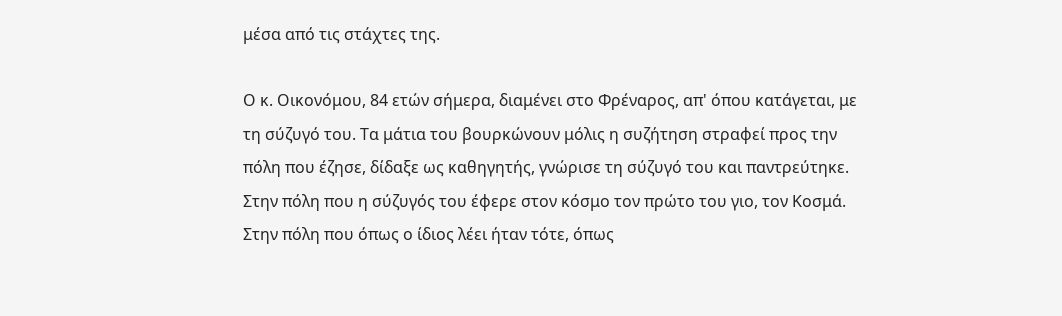μέσα από τις στάχτες της.

Ο κ. Οικονόμου, 84 ετών σήμερα, διαμένει στο Φρέναρος, απ' όπου κατάγεται, με τη σύζυγό του. Τα μάτια του βουρκώνουν μόλις η συζήτηση στραφεί προς την πόλη που έζησε, δίδαξε ως καθηγητής, γνώρισε τη σύζυγό του και παντρεύτηκε. Στην πόλη που η σύζυγός του έφερε στον κόσμο τον πρώτο του γιο, τον Κοσμά. Στην πόλη που όπως ο ίδιος λέει ήταν τότε, όπως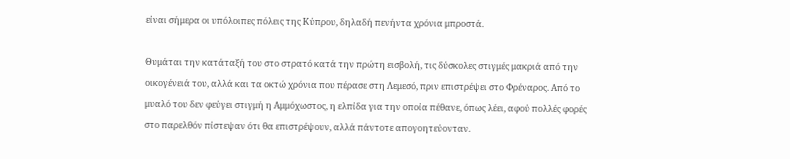είναι σήμερα οι υπόλοιπες πόλεις της Κύπρου, δηλαδή πενήντα χρόνια μπροστά.

Θυμάται την κατάταξή του στο στρατό κατά την πρώτη εισβολή, τις δύσκολες στιγμές μακριά από την οικογένειά του, αλλά και τα οκτώ χρόνια που πέρασε στη Λεμεσό, πριν επιστρέψει στο Φρέναρος. Από το μυαλό του δεν φεύγει στιγμή η Αμμόχωστος, η ελπίδα για την οποία πέθανε, όπως λέει, αφού πολλές φορές στο παρελθόν πίστεψαν ότι θα επιστρέψουν, αλλά πάντοτε απογοητεύονταν.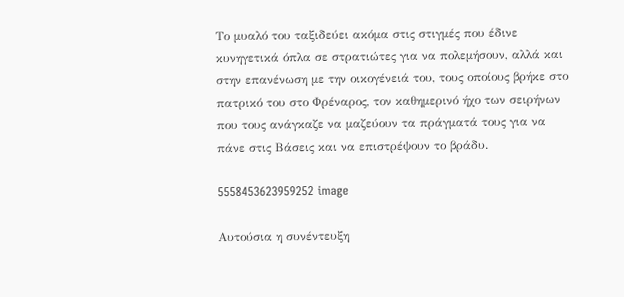Το μυαλό του ταξιδεύει ακόμα στις στιγμές που έδινε κυνηγετικά όπλα σε στρατιώτες για να πολεμήσουν, αλλά και στην επανένωση με την οικογένειά του, τους οποίους βρήκε στο πατρικό του στο Φρέναρος, τον καθημερινό ήχο των σειρήνων που τους ανάγκαζε να μαζεύουν τα πράγματά τους για να πάνε στις Βάσεις και να επιστρέψουν το βράδυ.

5558453623959252 image

Αυτούσια η συνέντευξη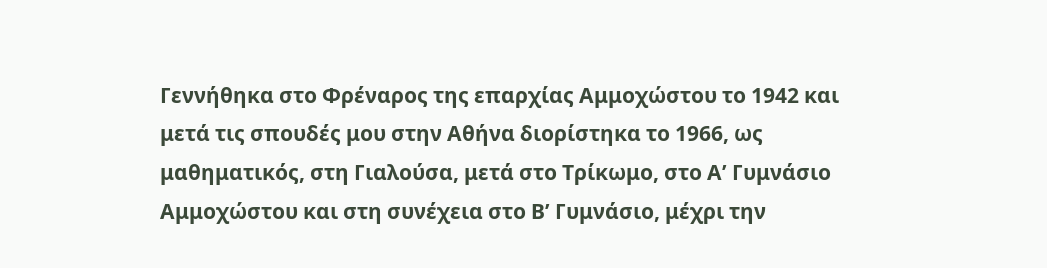Γεννήθηκα στο Φρέναρος της επαρχίας Αμμοχώστου το 1942 και μετά τις σπουδές μου στην Αθήνα διορίστηκα το 1966, ως μαθηματικός, στη Γιαλούσα, μετά στο Τρίκωμο, στο Α’ Γυμνάσιο Αμμοχώστου και στη συνέχεια στο Β’ Γυμνάσιο, μέχρι την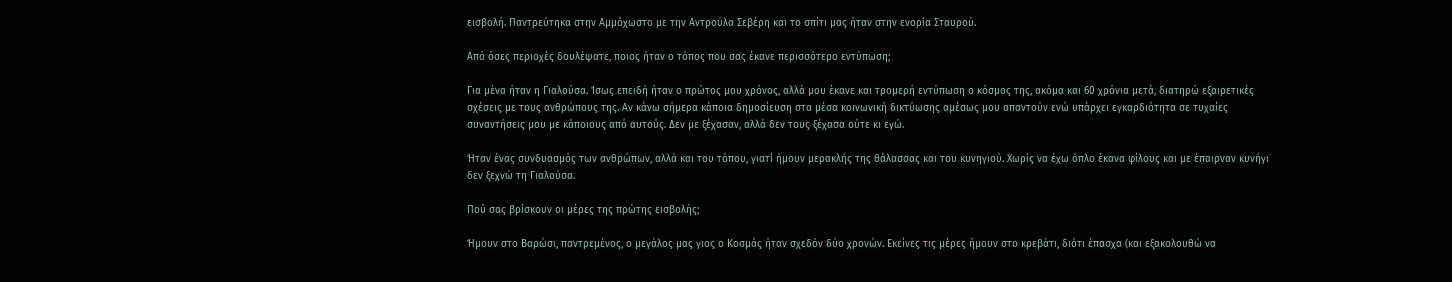εισβολή. Παντρεύτηκα στην Αμμόχωστο με την Αντρούλα Σεβέρη και το σπίτι μας ήταν στην ενορία Σταυρού.

Από όσες περιοχές δουλέψατε, ποιος ήταν ο τόπος που σας έκανε περισσότερο εντύπωση;

Για μένα ήταν η Γιαλούσα. Ίσως επειδή ήταν ο πρώτος μου χρόνος, αλλά μου έκανε και τρομερή εντύπωση ο κόσμος της, ακόμα και 60 χρόνια μετά, διατηρώ εξαιρετικές σχέσεις με τους ανθρώπους της. Αν κάνω σήμερα κάποια δημοσίευση στα μέσα κοινωνική δικτύωσης αμέσως μου απαντούν ενώ υπάρχει εγκαρδιότητα σε τυχαίες συναντήσεις μου με κάποιους από αυτούς. Δεν με ξέχασαν, αλλά δεν τους ξέχασα ούτε κι εγώ.

Ήταν ένας συνδυασμός των ανθρώπων, αλλά και του τόπου, γιατί ήμουν μερακλής της θάλασσας και του κυνηγιού. Χωρίς να έχω όπλο έκανα φίλους και με έπαιρναν κυνήγι˙ δεν ξεχνώ τη Γιαλούσα.

Πού σας βρίσκουν οι μέρες της πρώτης εισβολής;

Ήμουν στο Βαρώσι, παντρεμένος, ο μεγάλος μας γιος ο Κοσμάς ήταν σχεδόν δύο χρονών. Εκείνες τις μέρες ήμουν στο κρεβάτι, διότι έπασχα (και εξακολουθώ να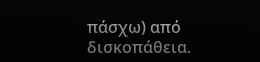πάσχω) από δισκοπάθεια.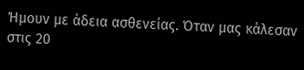Ήμουν με άδεια ασθενείας. Όταν μας κάλεσαν στις 20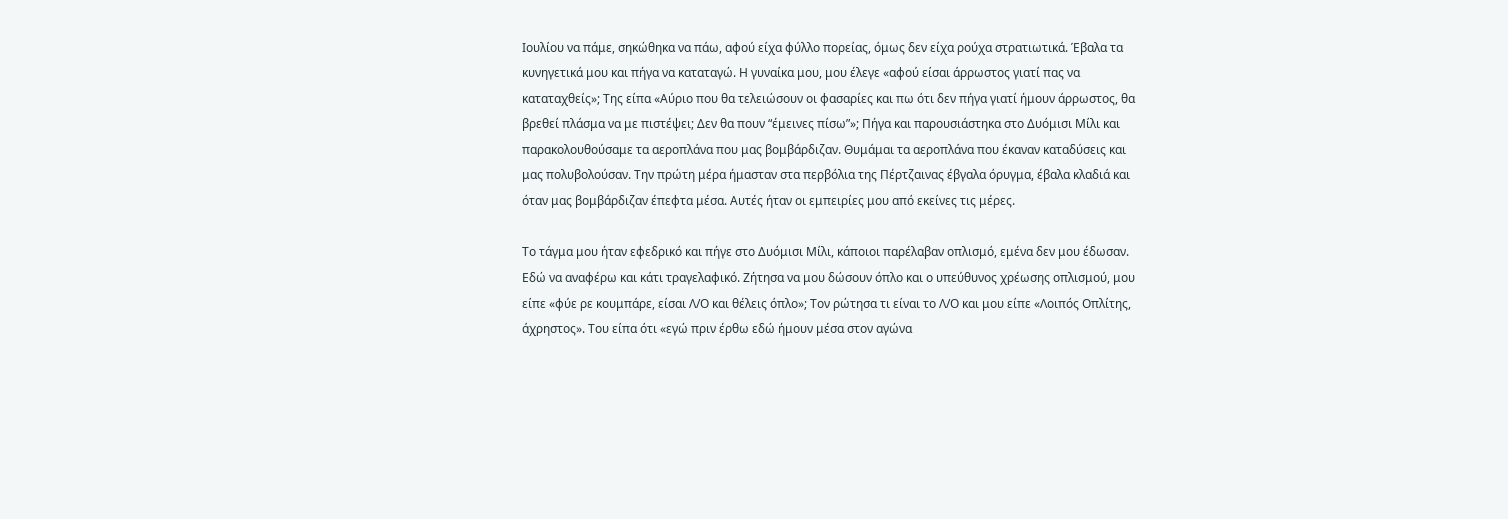Ιουλίου να πάμε, σηκώθηκα να πάω, αφού είχα φύλλο πορείας, όμως δεν είχα ρούχα στρατιωτικά. Έβαλα τα κυνηγετικά μου και πήγα να καταταγώ. Η γυναίκα μου, μου έλεγε «αφού είσαι άρρωστος γιατί πας να καταταχθείς»; Της είπα «Αύριο που θα τελειώσουν οι φασαρίες και πω ότι δεν πήγα γιατί ήμουν άρρωστος, θα βρεθεί πλάσμα να με πιστέψει; Δεν θα πουν “έμεινες πίσω”»; Πήγα και παρουσιάστηκα στο Δυόμισι Μίλι και παρακολουθούσαμε τα αεροπλάνα που μας βομβάρδιζαν. Θυμάμαι τα αεροπλάνα που έκαναν καταδύσεις και μας πολυβολούσαν. Την πρώτη μέρα ήμασταν στα περβόλια της Πέρτζαινας έβγαλα όρυγμα, έβαλα κλαδιά και όταν μας βομβάρδιζαν έπεφτα μέσα. Αυτές ήταν οι εμπειρίες μου από εκείνες τις μέρες.

Το τάγμα μου ήταν εφεδρικό και πήγε στο Δυόμισι Μίλι, κάποιοι παρέλαβαν οπλισμό, εμένα δεν μου έδωσαν. Εδώ να αναφέρω και κάτι τραγελαφικό. Ζήτησα να μου δώσουν όπλο και ο υπεύθυνος χρέωσης οπλισμού, μου είπε «φύε ρε κουμπάρε, είσαι Λ/Ο και θέλεις όπλο»; Tον ρώτησα τι είναι το Λ/Ο και μου είπε «Λοιπός Οπλίτης, άχρηστος». Του είπα ότι «εγώ πριν έρθω εδώ ήμουν μέσα στον αγώνα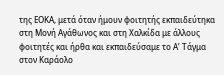της ΕΟΚΑ, μετά όταν ήμουν φοιτητής εκπαιδεύτηκα στη Μονή Αγάθωνος και στη Χαλκίδα με άλλους φοιτητές και ήρθα και εκπαιδεύσαμε το Α’ Τάγμα στον Καράολο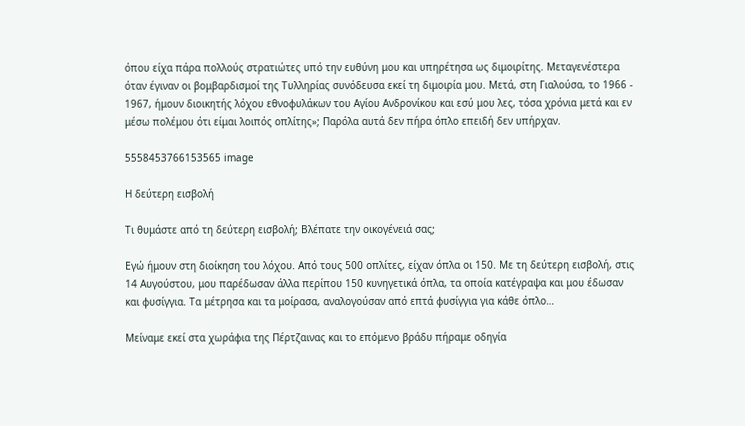όπου είχα πάρα πολλούς στρατιώτες υπό την ευθύνη μου και υπηρέτησα ως διμοιρίτης. Μεταγενέστερα όταν έγιναν οι βομβαρδισμοί της Τυλληρίας συνόδευσα εκεί τη διμοιρία μου. Μετά, στη Γιαλούσα, το 1966 - 1967, ήμουν διοικητής λόχου εθνοφυλάκων του Αγίου Ανδρονίκου και εσύ μου λες, τόσα χρόνια μετά και εν μέσω πολέμου ότι είμαι λοιπός οπλίτης»; Παρόλα αυτά δεν πήρα όπλο επειδή δεν υπήρχαν.

5558453766153565 image

Η δεύτερη εισβολή

Τι θυμάστε από τη δεύτερη εισβολή; Βλέπατε την οικογένειά σας;

Εγώ ήμουν στη διοίκηση του λόχου. Από τους 500 οπλίτες, είχαν όπλα οι 150. Με τη δεύτερη εισβολή, στις 14 Αυγούστου, μου παρέδωσαν άλλα περίπου 150 κυνηγετικά όπλα, τα οποία κατέγραψα και μου έδωσαν και φυσίγγια. Τα μέτρησα και τα μοίρασα, αναλογούσαν από επτά φυσίγγια για κάθε όπλο…

Μείναμε εκεί στα χωράφια της Πέρτζαινας και το επόμενο βράδυ πήραμε οδηγία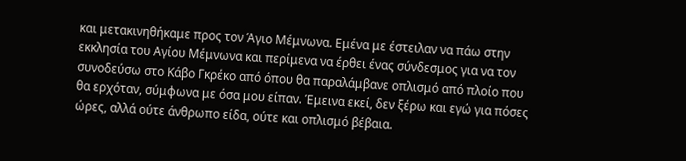και μετακινηθήκαμε προς τον Άγιο Μέμνωνα. Εμένα με έστειλαν να πάω στην εκκλησία του Αγίου Μέμνωνα και περίμενα να έρθει ένας σύνδεσμος για να τον συνοδεύσω στο Κάβο Γκρέκο από όπου θα παραλάμβανε οπλισμό από πλοίο που θα ερχόταν, σύμφωνα με όσα μου είπαν. Έμεινα εκεί, δεν ξέρω και εγώ για πόσες ώρες, αλλά ούτε άνθρωπο είδα, ούτε και οπλισμό βέβαια.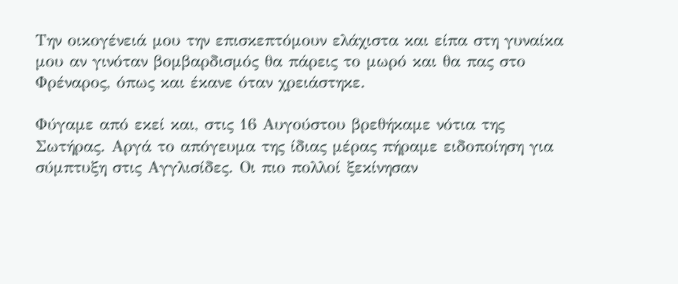Την οικογένειά μου την επισκεπτόμουν ελάχιστα και είπα στη γυναίκα μου αν γινόταν βομβαρδισμός θα πάρεις το μωρό και θα πας στο Φρέναρος, όπως και έκανε όταν χρειάστηκε.

Φύγαμε από εκεί και, στις 16 Αυγούστου βρεθήκαμε νότια της Σωτήρας. Αργά το απόγευμα της ίδιας μέρας πήραμε ειδοποίηση για σύμπτυξη στις Αγγλισίδες. Οι πιο πολλοί ξεκίνησαν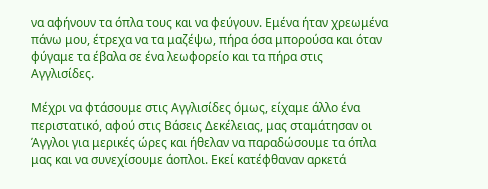να αφήνουν τα όπλα τους και να φεύγουν. Εμένα ήταν χρεωμένα πάνω μου, έτρεχα να τα μαζέψω, πήρα όσα μπορούσα και όταν φύγαμε τα έβαλα σε ένα λεωφορείο και τα πήρα στις Αγγλισίδες.

Μέχρι να φτάσουμε στις Αγγλισίδες όμως, είχαμε άλλο ένα περιστατικό, αφού στις Βάσεις Δεκέλειας, μας σταμάτησαν οι Άγγλοι για μερικές ώρες και ήθελαν να παραδώσουμε τα όπλα μας και να συνεχίσουμε άοπλοι. Εκεί κατέφθαναν αρκετά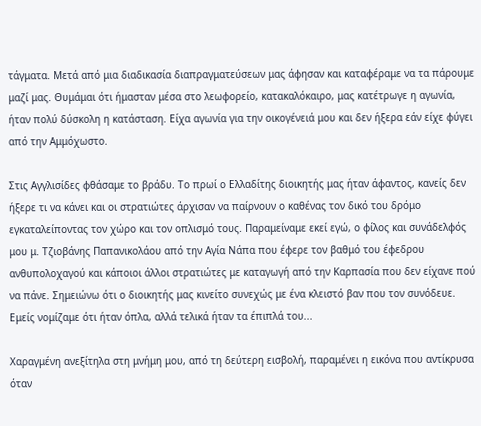τάγματα. Μετά από μια διαδικασία διαπραγματεύσεων μας άφησαν και καταφέραμε να τα πάρουμε μαζί μας. Θυμάμαι ότι ήμασταν μέσα στο λεωφορείο, κατακαλόκαιρο, μας κατέτρωγε η αγωνία, ήταν πολύ δύσκολη η κατάσταση. Είχα αγωνία για την οικογένειά μου και δεν ήξερα εάν είχε φύγει από την Αμμόχωστο.

Στις Αγγλισίδες φθάσαμε το βράδυ. Το πρωί ο Ελλαδίτης διοικητής μας ήταν άφαντος, κανείς δεν ήξερε τι να κάνει και οι στρατιώτες άρχισαν να παίρνουν ο καθένας τον δικό του δρόμο εγκαταλείποντας τον χώρο και τον οπλισμό τους. Παραμείναμε εκεί εγώ, ο φίλος και συνάδελφός μου μ. Τζιοβάνης Παπανικολάου από την Αγία Νάπα που έφερε τον βαθμό του έφεδρου ανθυπολοχαγού και κάποιοι άλλοι στρατιώτες με καταγωγή από την Καρπασία που δεν είχανε πού να πάνε. Σημειώνω ότι ο διοικητής μας κινείτο συνεχώς με ένα κλειστό βαν που τον συνόδευε. Εμείς νομίζαμε ότι ήταν όπλα, αλλά τελικά ήταν τα έπιπλά του...

Χαραγμένη ανεξίτηλα στη μνήμη μου, από τη δεύτερη εισβολή, παραμένει η εικόνα που αντίκρυσα όταν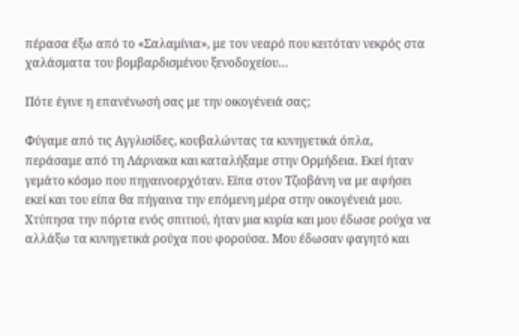πέρασα έξω από το «Σαλαμίνια», με τον νεαρό που κειτόταν νεκρός στα χαλάσματα του βομβαρδισμένου ξενοδοχείου…

Πότε έγινε η επανένωσή σας με την οικογένειά σας;

Φύγαμε από τις Αγγλισίδες, κουβαλώντας τα κυνηγετικά όπλα, περάσαμε από τη Λάρνακα και καταλήξαμε στην Ορμήδεια. Εκεί ήταν γεμάτο κόσμο που πηγαινοερχόταν. Είπα στον Τζιοβάνη να με αφήσει εκεί και του είπα θα πήγαινα την επόμενη μέρα στην οικογένειά μου. Χτύπησα την πόρτα ενός σπιτιού, ήταν μια κυρία και μου έδωσε ρούχα να αλλάξω τα κυνηγετικά ρούχα που φορούσα. Μου έδωσαν φαγητό και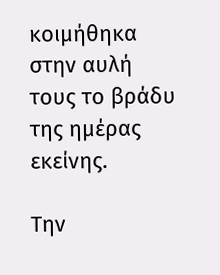κοιμήθηκα στην αυλή τους το βράδυ της ημέρας εκείνης.

Την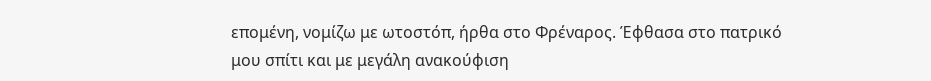επομένη, νομίζω με ωτοστόπ, ήρθα στο Φρέναρος. Έφθασα στο πατρικό μου σπίτι και με μεγάλη ανακούφιση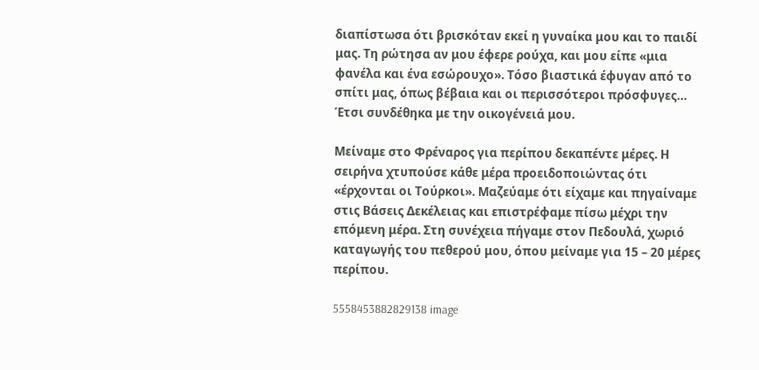διαπίστωσα ότι βρισκόταν εκεί η γυναίκα μου και το παιδί μας. Τη ρώτησα αν μου έφερε ρούχα, και μου είπε «μια φανέλα και ένα εσώρουχο». Τόσο βιαστικά έφυγαν από το σπίτι μας, όπως βέβαια και οι περισσότεροι πρόσφυγες… Έτσι συνδέθηκα με την οικογένειά μου.

Μείναμε στο Φρέναρος για περίπου δεκαπέντε μέρες. Η σειρήνα χτυπούσε κάθε μέρα προειδοποιώντας ότι «έρχονται οι Τούρκοι». Μαζεύαμε ότι είχαμε και πηγαίναμε στις Βάσεις Δεκέλειας και επιστρέφαμε πίσω μέχρι την επόμενη μέρα. Στη συνέχεια πήγαμε στον Πεδουλά, χωριό καταγωγής του πεθερού μου, όπου μείναμε για 15 – 20 μέρες περίπου.

5558453882829138 image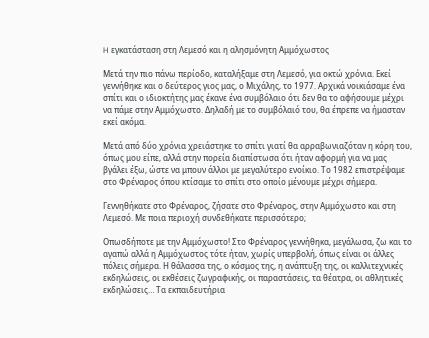H εγκατάσταση στη Λεμεσό και η αλησμόνητη Αμμόχωστος

Μετά την πιο πάνω περίοδο, καταλήξαμε στη Λεμεσό, για οκτώ χρόνια. Εκεί γεννήθηκε και ο δεύτερος γιος μας, ο Μιχάλης, το 1977. Αρχικά νοικιάσαμε ένα σπίτι και ο ιδιοκτήτης μας έκανε ένα συμβόλαιο ότι δεν θα το αφήσουμε μέχρι να πάμε στην Αμμόχωστο. Δηλαδή με το συμβόλαιό του, θα έπρεπε να ήμασταν εκεί ακόμα.

Μετά από δύο χρόνια χρειάστηκε το σπίτι γιατί θα αρραβωνιαζόταν η κόρη του, όπως μου είπε, αλλά στην πορεία διαπίστωσα ότι ήταν αφορμή για να μας βγάλει έξω, ώστε να μπουν άλλοι με μεγαλύτερο ενοίκιο. Το 1982 επιστρέψαμε στο Φρέναρος όπου κτίσαμε το σπίτι στο οποίο μένουμε μέχρι σήμερα.

Γεννηθήκατε στο Φρέναρος, ζήσατε στο Φρέναρος, στην Αμμόχωστο και στη Λεμεσό. Με ποια περιοχή συνδεθήκατε περισσότερο;

Οπωσδήποτε με την Αμμόχωστο! Στο Φρέναρος γεννήθηκα, μεγάλωσα, ζω και το αγαπώ αλλά η Αμμόχωστος τότε ήταν, χωρίς υπερβολή, όπως είναι οι άλλες πόλεις σήμερα. Η θάλασσα της, ο κόσμος της, η ανάπτυξη της, οι καλλιτεχνικές εκδηλώσεις, οι εκθέσεις ζωγραφικής, οι παραστάσεις, τα θέατρα, οι αθλητικές εκδηλώσεις… Τα εκπαιδευτήρια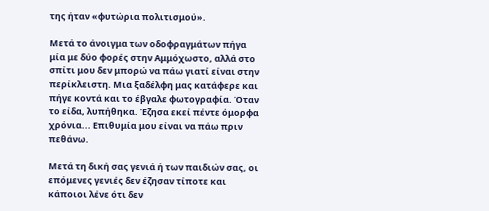της ήταν «φυτώρια πολιτισμού».

Μετά το άνοιγμα των οδοφραγμάτων πήγα μία με δύο φορές στην Αμμόχωστο, αλλά στο σπίτι μου δεν μπορώ να πάω γιατί είναι στην περίκλειστη. Μια ξαδέλφη μας κατάφερε και πήγε κοντά και το έβγαλε φωτογραφία. Όταν το είδα, λυπήθηκα. Έζησα εκεί πέντε όμορφα χρόνια... Επιθυμία μου είναι να πάω πριν πεθάνω.

Μετά τη δική σας γενιά ή των παιδιών σας, οι επόμενες γενιές δεν έζησαν τίποτε και κάποιοι λένε ότι δεν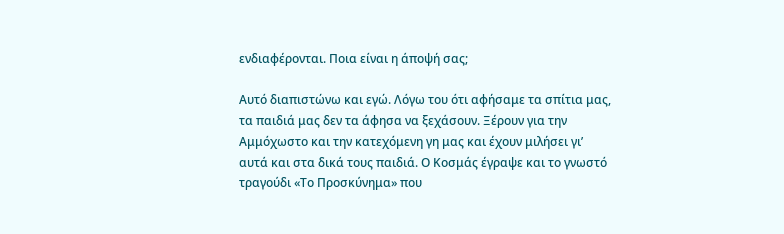ενδιαφέρονται. Ποια είναι η άποψή σας;

Αυτό διαπιστώνω και εγώ. Λόγω του ότι αφήσαμε τα σπίτια μας, τα παιδιά μας δεν τα άφησα να ξεχάσουν. Ξέρουν για την Αμμόχωστο και την κατεχόμενη γη μας και έχουν μιλήσει γι’ αυτά και στα δικά τους παιδιά. Ο Κοσμάς έγραψε και το γνωστό τραγούδι «Το Προσκύνημα» που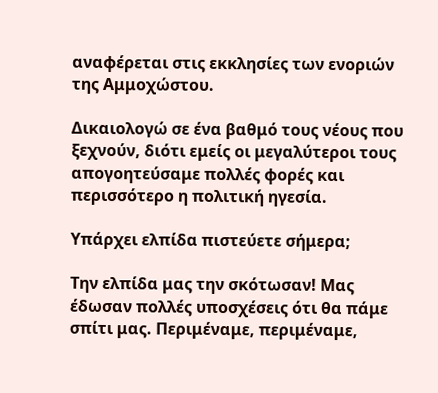αναφέρεται στις εκκλησίες των ενοριών της Αμμοχώστου.

Δικαιολογώ σε ένα βαθμό τους νέους που ξεχνούν, διότι εμείς οι μεγαλύτεροι τους απογοητεύσαμε πολλές φορές και περισσότερο η πολιτική ηγεσία.

Υπάρχει ελπίδα πιστεύετε σήμερα;

Την ελπίδα μας την σκότωσαν! Μας έδωσαν πολλές υποσχέσεις ότι θα πάμε σπίτι μας. Περιμέναμε, περιμέναμε,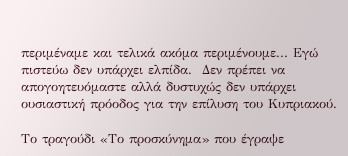περιμέναμε και τελικά ακόμα περιμένουμε... Εγώ πιστεύω δεν υπάρχει ελπίδα.  Δεν πρέπει να απογοητευόμαστε αλλά δυστυχώς δεν υπάρχει ουσιαστική πρόοδος για την επίλυση του Κυπριακού.

Το τραγούδι «Το προσκύνημα» που έγραψε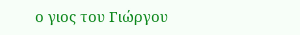ο γιος του Γιώργου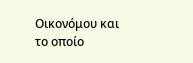Οικονόμου και το οποίο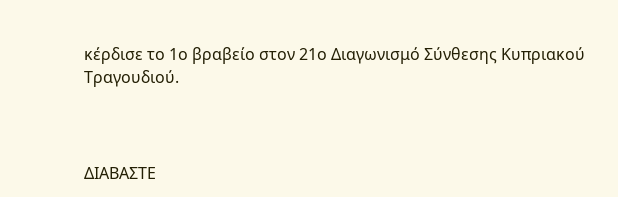κέρδισε το 1ο βραβείο στον 21ο Διαγωνισμό Σύνθεσης Κυπριακού Τραγουδιού.



ΔΙΑΒΑΣΤΕ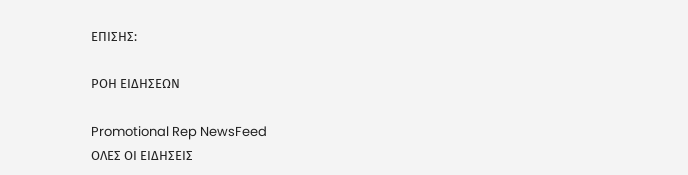ΕΠΙΣΗΣ:

ΡΟΗ ΕΙΔΗΣΕΩΝ

Promotional Rep NewsFeed
ΟΛΕΣ ΟΙ ΕΙΔΗΣΕΙΣ